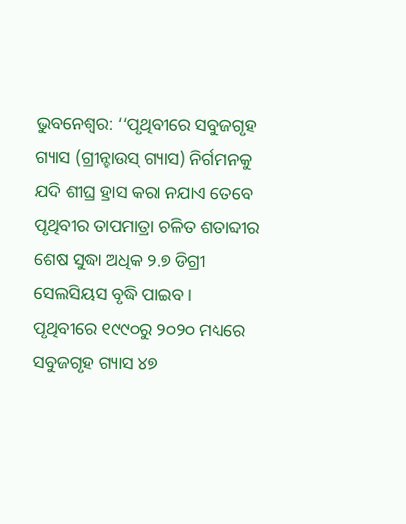ଭୁବନେଶ୍ୱର: ‘‘ପୃଥିବୀରେ ସବୁଜଗୃହ ଗ୍ୟାସ (ଗ୍ରୀନ୍ହାଉସ୍ ଗ୍ୟାସ) ନିର୍ଗମନକୁ ଯଦି ଶୀଘ୍ର ହ୍ରାସ କରା ନଯାଏ ତେବେ ପୃଥିବୀର ତାପମାତ୍ରା ଚଳିତ ଶତାବ୍ଦୀର ଶେଷ ସୁଦ୍ଧା ଅଧିକ ୨.୭ ଡିଗ୍ରୀ ସେଲସିୟସ ବୃଦ୍ଧି ପାଇବ। ପୃଥିବୀରେ ୧୯୯୦ରୁ ୨୦୨୦ ମଧ୍ୟରେ ସବୁଜଗୃହ ଗ୍ୟାସ ୪୭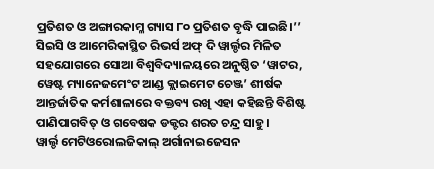ପ୍ରତିଶତ ଓ ଅଙ୍ଗାରକାମ୍ଳ ଗ୍ୟାସ ୮୦ ପ୍ରତିଶତ ବୃଦ୍ଧି ପାଇଛି।’’ ସିଇସି ଓ ଆମେରିକାସ୍ଥିତ ରିଭର୍ସ ଅଫ୍ ଦି ୱାର୍ଲ୍ଡର ମିଳିତ ସହଯୋଗରେ ସୋଆ ବିଶ୍ୱବିଦ୍ୟାଳୟରେ ଅନୁଷ୍ଠିତ ‘ୱାଟର, ୱେଷ୍ଟ ମ୍ୟାନେଜମେଂଟ ଆଣ୍ଡ କ୍ଲାଇମେଟ ଚେଞ୍ଜ’ ଶୀର୍ଷକ ଆନ୍ତର୍ଜାତିକ କର୍ମଶାଳାରେ ବକ୍ତବ୍ୟ ରଖି ଏହା କହିଛନ୍ତି ବିଶିଷ୍ଟ ପାଣିପାଗବିତ୍ ଓ ଗବେଷକ ଡକ୍ଟର ଶରତ ଚନ୍ଦ୍ର ସାହୁ।
ୱାର୍ଲ୍ଡ ମେଟିଓରୋଲଜିକାଲ୍ ଅର୍ଗାନାଇଜେସନ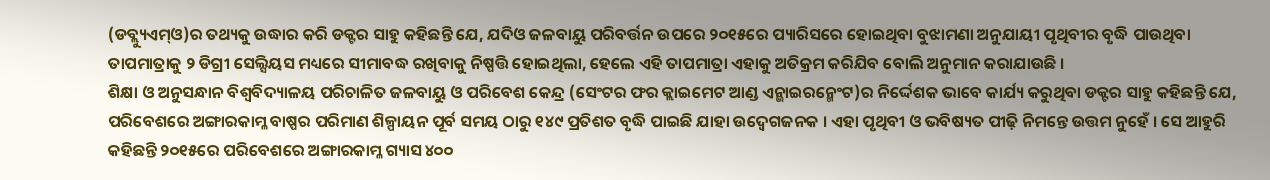(ଡବ୍ଲ୍ୟୁଏମ୍ଓ)ର ତଥ୍ୟକୁ ଉଦ୍ଧାର କରି ଡକ୍ଟର ସାହୁ କହିଛନ୍ତି ଯେ, ଯଦିଓ ଜଳବାୟୁ ପରିବର୍ତ୍ତନ ଉପରେ ୨୦୧୫ରେ ପ୍ୟାରିସରେ ହୋଇଥିବା ବୁଝାମଣା ଅନୁଯାୟୀ ପୃଥିବୀର ବୃଦ୍ଧି ପାଉଥିବା ତାପମାତ୍ରାକୁ ୨ ଡିଗ୍ରୀ ସେଲ୍ସିୟସ ମଧ୍ୟରେ ସୀମାବଦ୍ଧ ରଖିବାକୁ ନିଷ୍ପତ୍ତି ହୋଇଥିଲା, ହେଲେ ଏହି ତାପମାତ୍ରା ଏହାକୁ ଅତିକ୍ରମ କରିଯିବ ବୋଲି ଅନୁମାନ କରାଯାଉଛି ।
ଶିକ୍ଷା ଓ ଅନୁସନ୍ଧାନ ବିଶ୍ୱବିଦ୍ୟାଳୟ ପରିଚାଳିତ ଜଳବାୟୁ ଓ ପରିବେଶ କେନ୍ଦ୍ର (ସେଂଟର ଫର କ୍ଲାଇମେଟ ଆଣ୍ଡ ଏନ୍ଭାଇରନ୍ମେଂଟ)ର ନିର୍ଦ୍ଦେଶକ ଭାବେ କାର୍ଯ୍ୟ କରୁଥିବା ଡକ୍ଟର ସାହୁ କହିଛନ୍ତି ଯେ, ପରିବେଶରେ ଅଙ୍ଗାରକାମ୍ଳ ବାଷ୍ପର ପରିମାଣ ଶିଳ୍ପାୟନ ପୂର୍ବ ସମୟ ଠାରୁ ୧୪୯ ପ୍ରତିଶତ ବୃଦ୍ଧି ପାଇଛି ଯାହା ଉଦ୍ବେଗଜନକ । ଏହା ପୃଥିବୀ ଓ ଭବିଷ୍ୟତ ପୀଢ଼ି ନିମନ୍ତେ ଉତ୍ତମ ନୁହେଁ । ସେ ଆହୁରି କହିଛନ୍ତି ୨୦୧୫ରେ ପରିବେଶରେ ଅଙ୍ଗାରକାମ୍ଳ ଗ୍ୟାସ ୪୦୦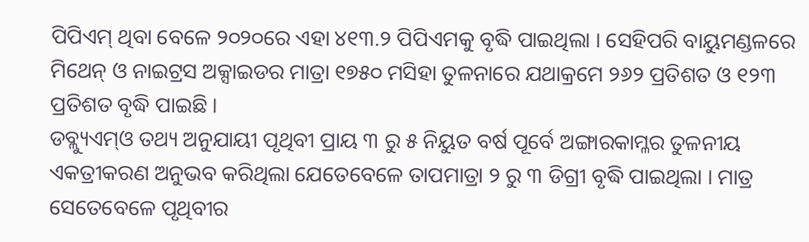ପିପିଏମ୍ ଥିବା ବେଳେ ୨୦୨୦ରେ ଏହା ୪୧୩.୨ ପିପିଏମକୁ ବୃଦ୍ଧି ପାଇଥିଲା । ସେହିପରି ବାୟୁମଣ୍ଡଳରେ ମିଥେନ୍ ଓ ନାଇଟ୍ରସ ଅକ୍ସାଇଡର ମାତ୍ରା ୧୭୫୦ ମସିହା ତୁଳନାରେ ଯଥାକ୍ରମେ ୨୬୨ ପ୍ରତିଶତ ଓ ୧୨୩ ପ୍ରତିଶତ ବୃଦ୍ଧି ପାଇଛି ।
ଡବ୍ଲ୍ୟୁଏମ୍ଓ ତଥ୍ୟ ଅନୁଯାୟୀ ପୃଥିବୀ ପ୍ରାୟ ୩ ରୁ ୫ ନିୟୁତ ବର୍ଷ ପୂର୍ବେ ଅଙ୍ଗାରକାମ୍ଳର ତୁଳନୀୟ ଏକତ୍ରୀକରଣ ଅନୁଭବ କରିଥିଲା ଯେତେବେଳେ ତାପମାତ୍ରା ୨ ରୁ ୩ ଡିଗ୍ରୀ ବୃଦ୍ଧି ପାଇଥିଲା । ମାତ୍ର ସେତେବେଳେ ପୃଥିବୀର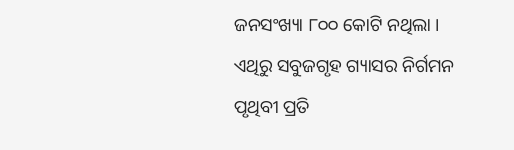ଜନସଂଖ୍ୟା ୮୦୦ କୋଟି ନଥିଲା । ଏଥିରୁ ସବୁଜଗୃହ ଗ୍ୟାସର ନିର୍ଗମନ ପୃଥିବୀ ପ୍ରତି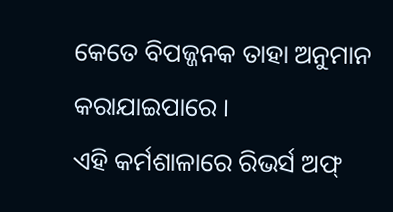କେତେ ବିପଜ୍ଜନକ ତାହା ଅନୁମାନ କରାଯାଇପାରେ ।
ଏହି କର୍ମଶାଳାରେ ରିଭର୍ସ ଅଫ୍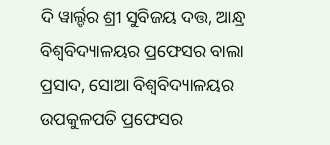ଦି ୱାର୍ଲ୍ଡର ଶ୍ରୀ ସୁବିଜୟ ଦତ୍ତ, ଆନ୍ଧ୍ର ବିଶ୍ୱବିଦ୍ୟାଳୟର ପ୍ରଫେସର ବାଲା ପ୍ରସାଦ, ସୋଆ ବିଶ୍ୱବିଦ୍ୟାଳୟର ଉପକୁଳପତି ପ୍ରଫେସର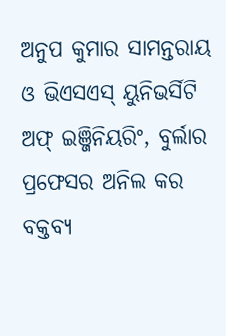ଅନୁପ କୁମାର ସାମନ୍ତରାୟ ଓ ଭିଏସଏସ୍ ୟୁନିଭର୍ସିଟି ଅଫ୍ ଇଞ୍ଜିନିୟରିଂ, ବୁର୍ଲାର ପ୍ରଫେସର ଅନିଲ କର ବକ୍ତବ୍ୟ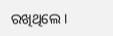ରଖିଥିଲେ ।